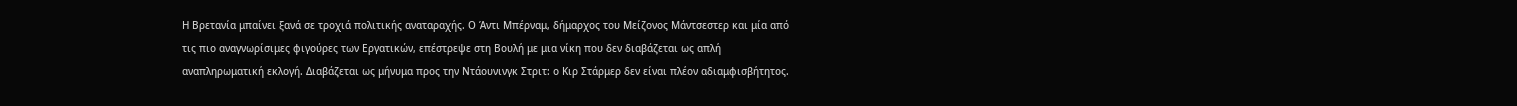Η Βρετανία μπαίνει ξανά σε τροχιά πολιτικής αναταραχής. Ο Άντι Μπέρναμ, δήμαρχος του Μείζονος Μάντσεστερ και μία από τις πιο αναγνωρίσιμες φιγούρες των Εργατικών, επέστρεψε στη Βουλή με μια νίκη που δεν διαβάζεται ως απλή αναπληρωματική εκλογή. Διαβάζεται ως μήνυμα προς την Ντάουνινγκ Στριτ: ο Κιρ Στάρμερ δεν είναι πλέον αδιαμφισβήτητος.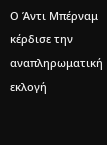Ο Άντι Μπέρναμ κέρδισε την αναπληρωματική εκλογή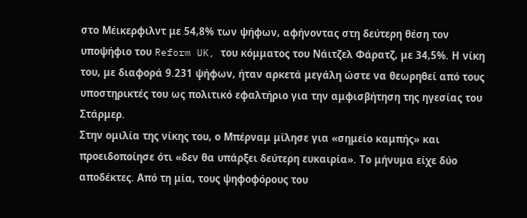στο Μέικερφιλντ με 54,8% των ψήφων, αφήνοντας στη δεύτερη θέση τον υποψήφιο του Reform UK, του κόμματος του Νάιτζελ Φάρατζ, με 34,5%. Η νίκη του, με διαφορά 9.231 ψήφων, ήταν αρκετά μεγάλη ώστε να θεωρηθεί από τους υποστηρικτές του ως πολιτικό εφαλτήριο για την αμφισβήτηση της ηγεσίας του Στάρμερ.
Στην ομιλία της νίκης του, ο Μπέρναμ μίλησε για «σημείο καμπής» και προειδοποίησε ότι «δεν θα υπάρξει δεύτερη ευκαιρία». Το μήνυμα είχε δύο αποδέκτες. Από τη μία, τους ψηφοφόρους του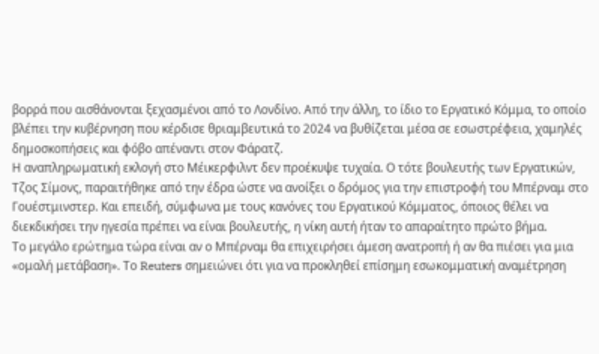βορρά που αισθάνονται ξεχασμένοι από το Λονδίνο. Από την άλλη, το ίδιο το Εργατικό Κόμμα, το οποίο βλέπει την κυβέρνηση που κέρδισε θριαμβευτικά το 2024 να βυθίζεται μέσα σε εσωστρέφεια, χαμηλές δημοσκοπήσεις και φόβο απέναντι στον Φάρατζ.
Η αναπληρωματική εκλογή στο Μέικερφιλντ δεν προέκυψε τυχαία. Ο τότε βουλευτής των Εργατικών, Τζος Σίμονς, παραιτήθηκε από την έδρα ώστε να ανοίξει ο δρόμος για την επιστροφή του Μπέρναμ στο Γουέστμινστερ. Και επειδή, σύμφωνα με τους κανόνες του Εργατικού Κόμματος, όποιος θέλει να διεκδικήσει την ηγεσία πρέπει να είναι βουλευτής, η νίκη αυτή ήταν το απαραίτητο πρώτο βήμα.
Το μεγάλο ερώτημα τώρα είναι αν ο Μπέρναμ θα επιχειρήσει άμεση ανατροπή ή αν θα πιέσει για μια «ομαλή μετάβαση». Το Reuters σημειώνει ότι για να προκληθεί επίσημη εσωκομματική αναμέτρηση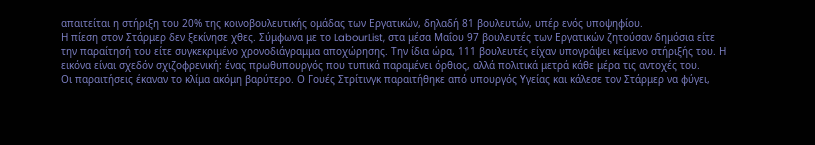απαιτείται η στήριξη του 20% της κοινοβουλευτικής ομάδας των Εργατικών, δηλαδή 81 βουλευτών, υπέρ ενός υποψηφίου.
Η πίεση στον Στάρμερ δεν ξεκίνησε χθες. Σύμφωνα με το LabourList, στα μέσα Μαΐου 97 βουλευτές των Εργατικών ζητούσαν δημόσια είτε την παραίτησή του είτε συγκεκριμένο χρονοδιάγραμμα αποχώρησης. Την ίδια ώρα, 111 βουλευτές είχαν υπογράψει κείμενο στήριξής του. Η εικόνα είναι σχεδόν σχιζοφρενική: ένας πρωθυπουργός που τυπικά παραμένει όρθιος, αλλά πολιτικά μετρά κάθε μέρα τις αντοχές του.
Οι παραιτήσεις έκαναν το κλίμα ακόμη βαρύτερο. Ο Γουές Στρίτινγκ παραιτήθηκε από υπουργός Υγείας και κάλεσε τον Στάρμερ να φύγει,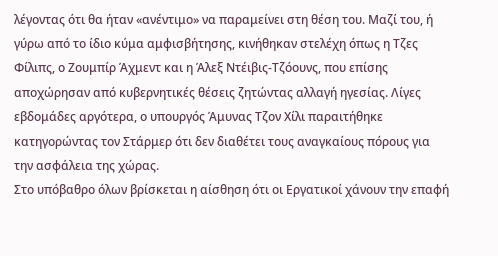λέγοντας ότι θα ήταν «ανέντιμο» να παραμείνει στη θέση του. Μαζί του, ή γύρω από το ίδιο κύμα αμφισβήτησης, κινήθηκαν στελέχη όπως η Τζες Φίλιπς, ο Ζουμπίρ Άχμεντ και η Άλεξ Ντέιβις-Τζόουνς, που επίσης αποχώρησαν από κυβερνητικές θέσεις ζητώντας αλλαγή ηγεσίας. Λίγες εβδομάδες αργότερα, ο υπουργός Άμυνας Τζον Χίλι παραιτήθηκε κατηγορώντας τον Στάρμερ ότι δεν διαθέτει τους αναγκαίους πόρους για την ασφάλεια της χώρας.
Στο υπόβαθρο όλων βρίσκεται η αίσθηση ότι οι Εργατικοί χάνουν την επαφή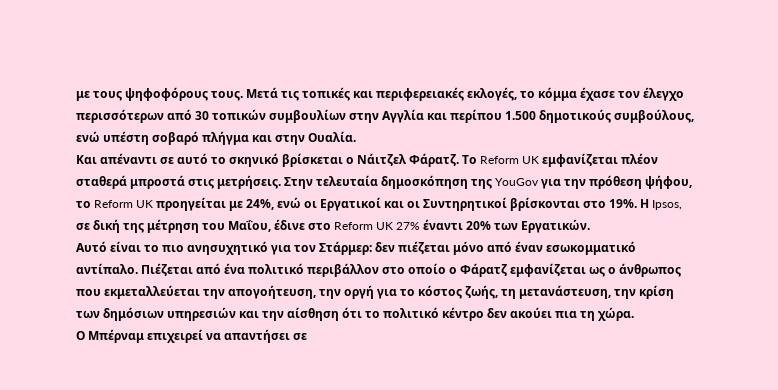με τους ψηφοφόρους τους. Μετά τις τοπικές και περιφερειακές εκλογές, το κόμμα έχασε τον έλεγχο περισσότερων από 30 τοπικών συμβουλίων στην Αγγλία και περίπου 1.500 δημοτικούς συμβούλους, ενώ υπέστη σοβαρό πλήγμα και στην Ουαλία.
Και απέναντι σε αυτό το σκηνικό βρίσκεται ο Νάιτζελ Φάρατζ. Το Reform UK εμφανίζεται πλέον σταθερά μπροστά στις μετρήσεις. Στην τελευταία δημοσκόπηση της YouGov για την πρόθεση ψήφου, το Reform UK προηγείται με 24%, ενώ οι Εργατικοί και οι Συντηρητικοί βρίσκονται στο 19%. Η Ipsos, σε δική της μέτρηση του Μαΐου, έδινε στο Reform UK 27% έναντι 20% των Εργατικών.
Αυτό είναι το πιο ανησυχητικό για τον Στάρμερ: δεν πιέζεται μόνο από έναν εσωκομματικό αντίπαλο. Πιέζεται από ένα πολιτικό περιβάλλον στο οποίο ο Φάρατζ εμφανίζεται ως ο άνθρωπος που εκμεταλλεύεται την απογοήτευση, την οργή για το κόστος ζωής, τη μετανάστευση, την κρίση των δημόσιων υπηρεσιών και την αίσθηση ότι το πολιτικό κέντρο δεν ακούει πια τη χώρα.
Ο Μπέρναμ επιχειρεί να απαντήσει σε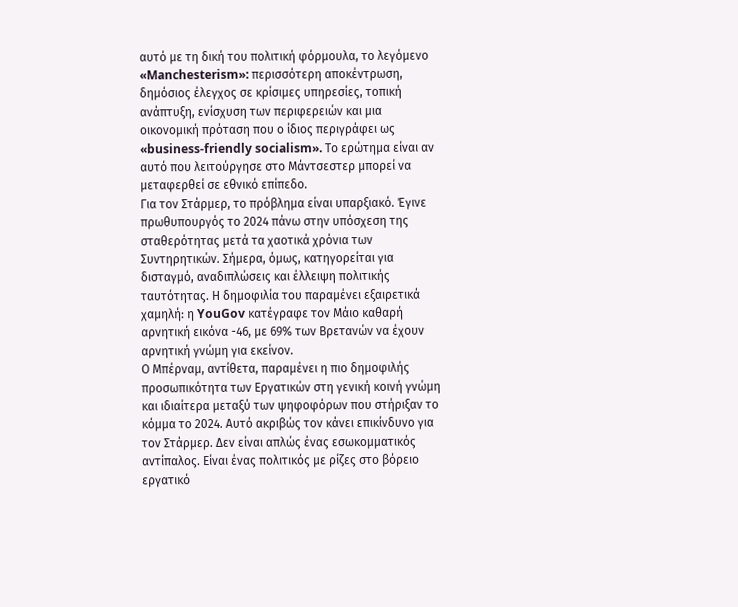αυτό με τη δική του πολιτική φόρμουλα, το λεγόμενο «Manchesterism»: περισσότερη αποκέντρωση, δημόσιος έλεγχος σε κρίσιμες υπηρεσίες, τοπική ανάπτυξη, ενίσχυση των περιφερειών και μια οικονομική πρόταση που ο ίδιος περιγράφει ως «business-friendly socialism». Το ερώτημα είναι αν αυτό που λειτούργησε στο Μάντσεστερ μπορεί να μεταφερθεί σε εθνικό επίπεδο.
Για τον Στάρμερ, το πρόβλημα είναι υπαρξιακό. Έγινε πρωθυπουργός το 2024 πάνω στην υπόσχεση της σταθερότητας μετά τα χαοτικά χρόνια των Συντηρητικών. Σήμερα, όμως, κατηγορείται για δισταγμό, αναδιπλώσεις και έλλειψη πολιτικής ταυτότητας. Η δημοφιλία του παραμένει εξαιρετικά χαμηλή: η YouGov κατέγραφε τον Μάιο καθαρή αρνητική εικόνα -46, με 69% των Βρετανών να έχουν αρνητική γνώμη για εκείνον.
Ο Μπέρναμ, αντίθετα, παραμένει η πιο δημοφιλής προσωπικότητα των Εργατικών στη γενική κοινή γνώμη και ιδιαίτερα μεταξύ των ψηφοφόρων που στήριξαν το κόμμα το 2024. Αυτό ακριβώς τον κάνει επικίνδυνο για τον Στάρμερ. Δεν είναι απλώς ένας εσωκομματικός αντίπαλος. Είναι ένας πολιτικός με ρίζες στο βόρειο εργατικό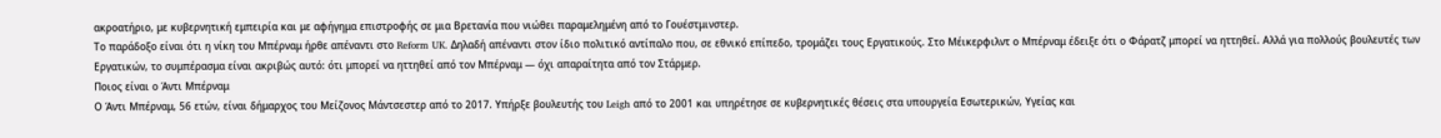ακροατήριο, με κυβερνητική εμπειρία και με αφήγημα επιστροφής σε μια Βρετανία που νιώθει παραμελημένη από το Γουέστμινστερ.
Το παράδοξο είναι ότι η νίκη του Μπέρναμ ήρθε απέναντι στο Reform UK. Δηλαδή απέναντι στον ίδιο πολιτικό αντίπαλο που, σε εθνικό επίπεδο, τρομάζει τους Εργατικούς. Στο Μέικερφιλντ ο Μπέρναμ έδειξε ότι ο Φάρατζ μπορεί να ηττηθεί. Αλλά για πολλούς βουλευτές των Εργατικών, το συμπέρασμα είναι ακριβώς αυτό: ότι μπορεί να ηττηθεί από τον Μπέρναμ — όχι απαραίτητα από τον Στάρμερ.
Ποιος είναι ο Άντι Μπέρναμ
Ο Άντι Μπέρναμ, 56 ετών, είναι δήμαρχος του Μείζονος Μάντσεστερ από το 2017. Υπήρξε βουλευτής του Leigh από το 2001 και υπηρέτησε σε κυβερνητικές θέσεις στα υπουργεία Εσωτερικών, Υγείας και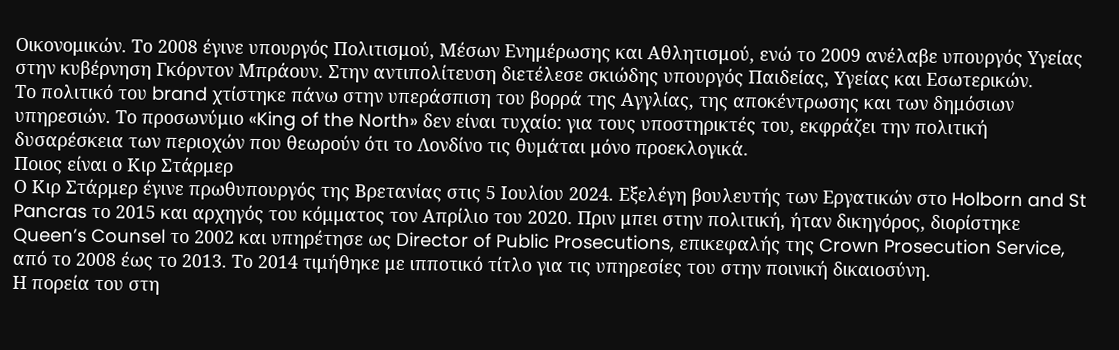Οικονομικών. Το 2008 έγινε υπουργός Πολιτισμού, Μέσων Ενημέρωσης και Αθλητισμού, ενώ το 2009 ανέλαβε υπουργός Υγείας στην κυβέρνηση Γκόρντον Μπράουν. Στην αντιπολίτευση διετέλεσε σκιώδης υπουργός Παιδείας, Υγείας και Εσωτερικών.
Το πολιτικό του brand χτίστηκε πάνω στην υπεράσπιση του βορρά της Αγγλίας, της αποκέντρωσης και των δημόσιων υπηρεσιών. Το προσωνύμιο «King of the North» δεν είναι τυχαίο: για τους υποστηρικτές του, εκφράζει την πολιτική δυσαρέσκεια των περιοχών που θεωρούν ότι το Λονδίνο τις θυμάται μόνο προεκλογικά.
Ποιος είναι ο Κιρ Στάρμερ
Ο Κιρ Στάρμερ έγινε πρωθυπουργός της Βρετανίας στις 5 Ιουλίου 2024. Εξελέγη βουλευτής των Εργατικών στο Holborn and St Pancras το 2015 και αρχηγός του κόμματος τον Απρίλιο του 2020. Πριν μπει στην πολιτική, ήταν δικηγόρος, διορίστηκε Queen’s Counsel το 2002 και υπηρέτησε ως Director of Public Prosecutions, επικεφαλής της Crown Prosecution Service, από το 2008 έως το 2013. Το 2014 τιμήθηκε με ιπποτικό τίτλο για τις υπηρεσίες του στην ποινική δικαιοσύνη.
Η πορεία του στη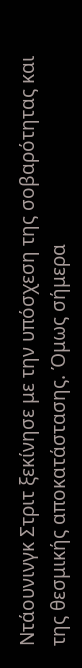Ντάουνινγκ Στριτ ξεκίνησε με την υπόσχεση της σοβαρότητας και της θεσμικής αποκατάστασης. Όμως σήμερα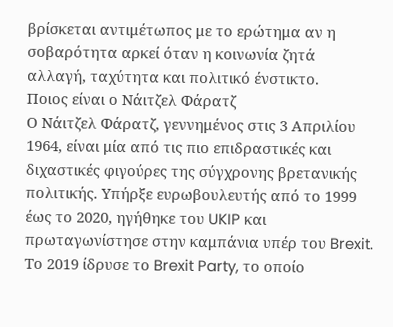βρίσκεται αντιμέτωπος με το ερώτημα αν η σοβαρότητα αρκεί όταν η κοινωνία ζητά αλλαγή, ταχύτητα και πολιτικό ένστικτο.
Ποιος είναι ο Νάιτζελ Φάρατζ
Ο Νάιτζελ Φάρατζ, γεννημένος στις 3 Απριλίου 1964, είναι μία από τις πιο επιδραστικές και διχαστικές φιγούρες της σύγχρονης βρετανικής πολιτικής. Υπήρξε ευρωβουλευτής από το 1999 έως το 2020, ηγήθηκε του UKIP και πρωταγωνίστησε στην καμπάνια υπέρ του Brexit. Το 2019 ίδρυσε το Brexit Party, το οποίο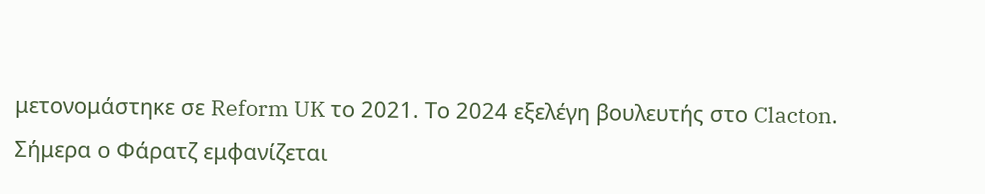μετονομάστηκε σε Reform UK το 2021. Το 2024 εξελέγη βουλευτής στο Clacton.
Σήμερα ο Φάρατζ εμφανίζεται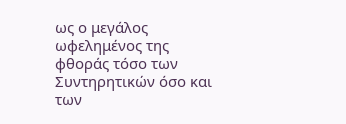ως ο μεγάλος ωφελημένος της φθοράς τόσο των Συντηρητικών όσο και των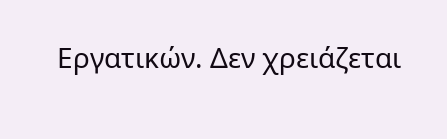Εργατικών. Δεν χρειάζεται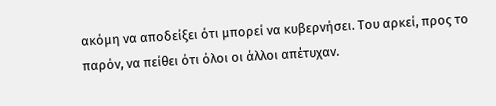ακόμη να αποδείξει ότι μπορεί να κυβερνήσει. Του αρκεί, προς το παρόν, να πείθει ότι όλοι οι άλλοι απέτυχαν.